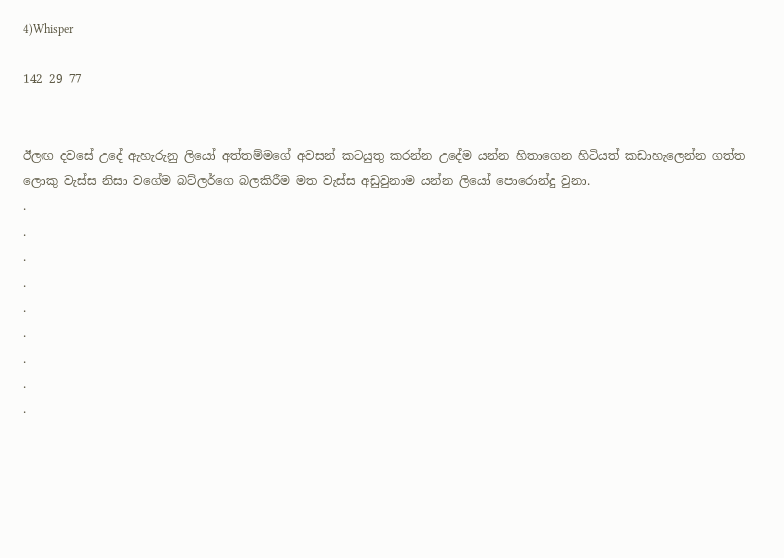4)Whisper

142 29 77


ඊලඟ දවසේ උදේ ඇහැරුනු ලියෝ අත්තම්මගේ අවසන් කටයුතු කරන්න උදේම යන්න හිතාගෙන හිටියත් කඩාහැලෙන්න ගත්ත ලොකු වැස්ස නිසා වගේම බට්ලර්ගෙ බලකිරීම මත වැස්ස අඩුවුනාම යන්න ලියෝ පොරොන්දු වුනා.
.
.
.
.
.
.
.
.
.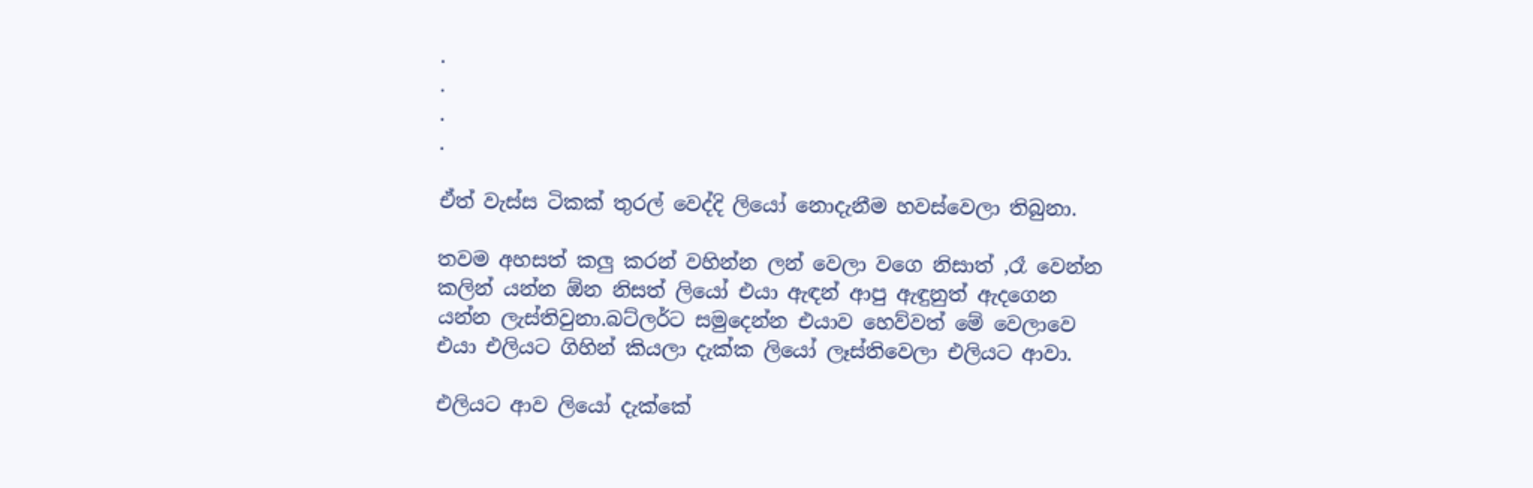.
.
.
.

ඒත් වැස්ස ටිකක් තුරල් වෙද්දි ලියෝ නොදැනීම හවස්වෙලා තිබුනා.

තවම අහසත් කලු කරන් වහින්න ලන් වෙලා වගෙ නිසාත් ,රෑ වෙන්න කලින් යන්න ඕන නිසත් ලියෝ එයා ඇඳන් ආපු ඇඳුනුත් ඇදගෙන යන්න ලැස්තිවුනා.බට්ලර්ට සමුදෙන්න එයාව හෙව්වත් මේ වෙලාවෙ එයා එලියට ගිහින් කියලා දැක්ක ලියෝ ලෑස්තිවෙලා එලියට ආවා.

එලියට ආව ලියෝ දැක්කේ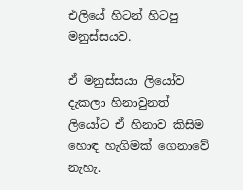එලියේ හිටන් හිටපු මනුස්සයව.

ඒ මනුස්සයා ලියෝව දැකලා හිනාවුනත් ලියෝට ඒ හිනාව කිසිම හොඳ හැගිමක් ගෙනාවේ නැහැ.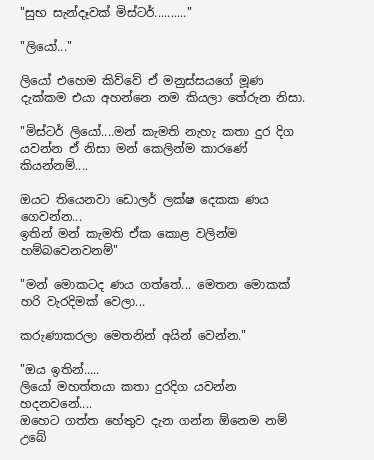"සුභ සැන්දෑවක් මිස්ටර්.........."

"ලියෝ..."

ලියෝ එහෙම කිව්වේ ඒ මනුස්සයගේ මූණ දැක්කම එයා අහන්නෙ නම කියලා තේරුන නිසා.

"මිස්ටර් ලියෝ....මන් කැමති නැහැ කතා දුර දිග යවන්න ඒ නිසා මන් කෙලින්ම කාරණේ කියන්නම්....

ඔයට තියෙනවා ඩොලර් ලක්ෂ දෙකක ණය ගෙවන්න...
ඉතින් මන් කැමති ඒක කොළ වලින්ම හම්බවෙනවනම්"

"මන් මොකටද ණය ගත්තේ... මෙතන මොකක් හරි වැරදිමක් වෙලා...

කරුණාකරලා මෙතනින් අයින් වෙන්න."

"ඔය ඉතින්.....
ලියෝ මහත්තයා කතා දුරදිග යවන්න හදනවනේ....
ඔහෙට ගත්ත හේතුව දැන ගන්න ඕනෙම නම් උබේ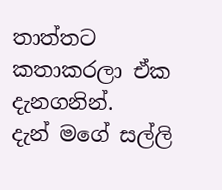තාත්තට කතාකරලා ඒක දැනගනින්.
දැන් මගේ සල්ලි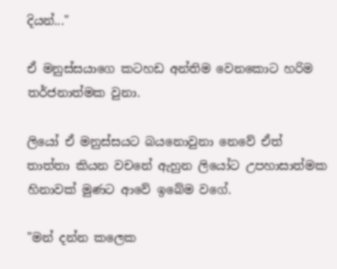දියන්..."

ඒ මනුස්සයාගෙ කටහඩ අන්තිම වෙනකොට හරිම තර්ජනාත්මක වුනා.

ලියෝ ඒ මනුස්සයට බයනොවුනා නෙවේ ඒත් තාත්තා කියන වචනේ ඇහුන ලියෝට උපහාසාත්මක හිනාවක් මුණට ආවේ ඉබේම වගේ.

"මන් දන්න කලෙක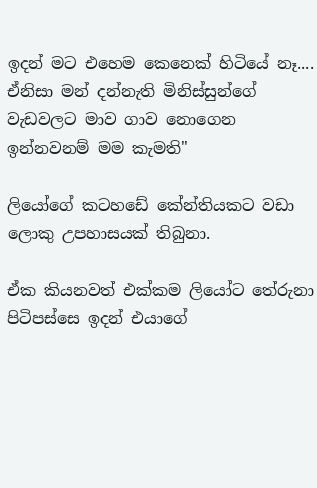ඉදන් මට එහෙම කෙනෙක් හිටියේ නෑ....
ඒනිසා මන් දන්නැති මිනිස්සුන්ගේ වැඩවලට මාව ගාව නොගෙන ඉන්නවනම් මම කැමති"

ලියෝගේ කටහඩේ කේන්තියකට වඩා ලොකු උපහාසයක් තිබුනා.

ඒක කියනවත් එක්කම ලියෝට තේරුනා පිටිපස්සෙ ඉදන් එයාගේ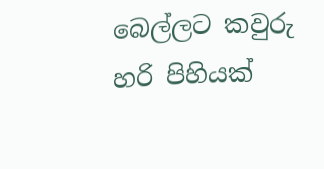බෙල්ලට කවුරු හරි පිහියක්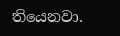තියෙනවා.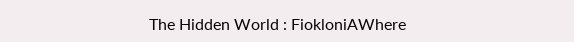The Hidden World : FiokloniAWhere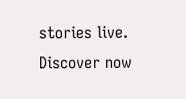stories live. Discover now